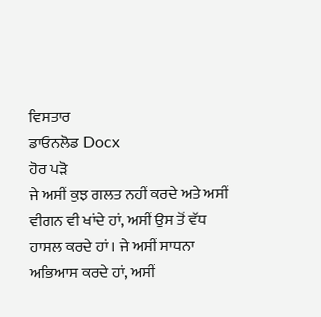ਵਿਸਤਾਰ
ਡਾਓਨਲੋਡ Docx
ਹੋਰ ਪੜੋ
ਜੇ ਅਸੀਂ ਕੁਝ ਗਲਤ ਨਹੀਂ ਕਰਦੇ ਅਤੇ ਅਸੀਂ ਵੀਗਨ ਵੀ ਖਾਂਦੇ ਹਾਂ, ਅਸੀਂ ਉਸ ਤੋਂ ਵੱਧ ਹਾਸਲ ਕਰਦੇ ਹਾਂ। ਜੇ ਅਸੀਂ ਸਾਧਨਾ ਅਭਿਆਸ ਕਰਦੇ ਹਾਂ, ਅਸੀਂ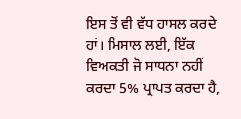ਇਸ ਤੋਂ ਵੀ ਵੱਧ ਹਾਸਲ ਕਰਦੇ ਹਾਂ। ਮਿਸਾਲ ਲਈ, ਇੱਕ ਵਿਅਕਤੀ ਜੋ ਸਾਧਨਾ ਨਹੀਂ ਕਰਦਾ 5% ਪ੍ਰਾਪਤ ਕਰਦਾ ਹੈ,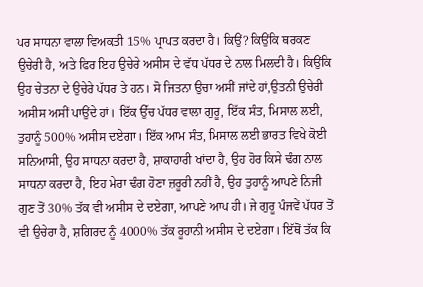ਪਰ ਸਾਧਨਾ ਵਾਲਾ ਵਿਅਕਤੀ 15% ਪ੍ਰਾਪਤ ਕਰਦਾ ਹੈ। ਕਿਉਂ? ਕਿਉਂਕਿ ਥਰਕਣ ਉਚੇਰੀ ਹੈ, ਅਤੇ ਫਿਰ ਇਹ ਉਚੇਰੇ ਅਸੀਸ ਦੇ ਵੱਧ ਪੱਧਰ ਦੇ ਨਾਲ ਮਿਲਦੀ ਹੈ। ਕਿਉਂਕਿ ਉਹ ਚੇਤਨਾ ਦੇ ਉਚੇਰੇ ਪੱਧਰ ਤੇ ਹਨ। ਸੋ ਜਿਤਨਾ ਉਚਾ ਅਸੀਂ ਜਾਂਦੇ ਹਾਂ,ਉਤਨੀ ਉਚੇਰੀ ਅਸੀਸ ਅਸੀਂ ਪਾਉਂਦੇ ਹਾਂ। ਇੱਕ ਉੱਚ ਪੱਧਰ ਵਾਲਾ ਗੁਰੂ, ਇੱਕ ਸੰਤ, ਮਿਸਾਲ ਲਈ, ਤੁਹਾਨੂੰ 500% ਅਸੀਸ ਦਏਗਾ। ਇੱਕ ਆਮ ਸੰਤ, ਮਿਸਾਲ ਲਈ ਭਾਰਤ ਵਿਖੇ ਕੋਈ ਸਨਿਆਸੀ, ਉਹ ਸਾਧਨਾ ਕਰਦਾ ਹੈ, ਸ਼ਾਕਾਹਾਰੀ ਖਾਂਦਾ ਹੈ, ਉਹ ਹੋਰ ਕਿਸੇ ਢੰਗ ਨਾਲ ਸਾਧਨਾ ਕਰਦਾ ਹੈ, ਇਹ ਮੇਰਾ ਢੰਗ ਹੋਣਾ ਜ਼ਰੂਰੀ ਨਹੀਂ ਹੈ, ਉਹ ਤੁਹਾਨੂੰ ਆਪਣੇ ਨਿਜੀ ਗੁਣ ਤੋਂ 30% ਤੱਕ ਵੀ ਅਸੀਸ ਦੇ ਦਏਗਾ, ਆਪਣੇ ਆਪ ਹੀ। ਜੇ ਗੁਰੂ ਪੰਜਵੇਂ ਪੱਧਰ ਤੋਂ ਵੀ ਉਚੇਰਾ ਹੈ, ਸ਼ਗਿਰਦ ਨੂੰ 4000% ਤੱਕ ਰੂਹਾਨੀ ਅਸੀਸ ਦੇ ਦਏਗਾ। ਇੱਥੋਂ ਤੱਕ ਕਿ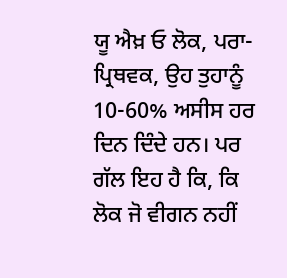ਯੂ ਐਖ਼ ਓ ਲੋਕ, ਪਰਾ-ਪ੍ਰਿਥਵਕ, ਉਹ ਤੁਹਾਨੂੰ 10-60% ਅਸੀਸ ਹਰ ਦਿਨ ਦਿੰਦੇ ਹਨ। ਪਰ ਗੱਲ ਇਹ ਹੈ ਕਿ, ਕਿ ਲੋਕ ਜੋ ਵੀਗਨ ਨਹੀਂ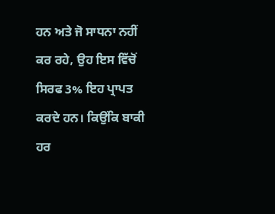ਹਨ ਅਤੇ ਜੋ ਸਾਧਨਾ ਨਹੀਂ ਕਰ ਰਹੇ, ਉਹ ਇਸ ਵਿੱਚੋਂ ਸਿਰਫ 3% ਇਹ ਪ੍ਰਾਪਤ ਕਰਦੇ ਹਨ। ਕਿਉਂਕਿ ਬਾਕੀ ਹਰ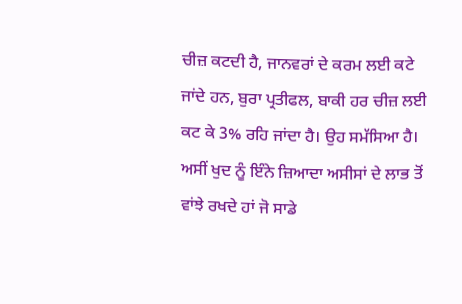ਚੀਜ਼ ਕਟਦੀ ਹੈ, ਜਾਨਵਰਾਂ ਦੇ ਕਰਮ ਲਈ ਕਟੇ ਜਾਂਦੇ ਹਨ, ਬੁਰਾ ਪ੍ਰਤੀਫਲ, ਬਾਕੀ ਹਰ ਚੀਜ਼ ਲਈ ਕਟ ਕੇ 3% ਰਹਿ ਜਾਂਦਾ ਹੈ। ਉਹ ਸਮੱਸਿਆ ਹੈ। ਅਸੀਂ ਖੁਦ ਨੂੰ ਇੰਨੇ ਜ਼ਿਆਦਾ ਅਸੀਸਾਂ ਦੇ ਲਾਭ ਤੋਂ ਵਾਂਝੇ ਰਖਦੇ ਹਾਂ ਜੋ ਸਾਡੇ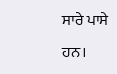ਸਾਰੇ ਪਾਸੇ ਹਨ।